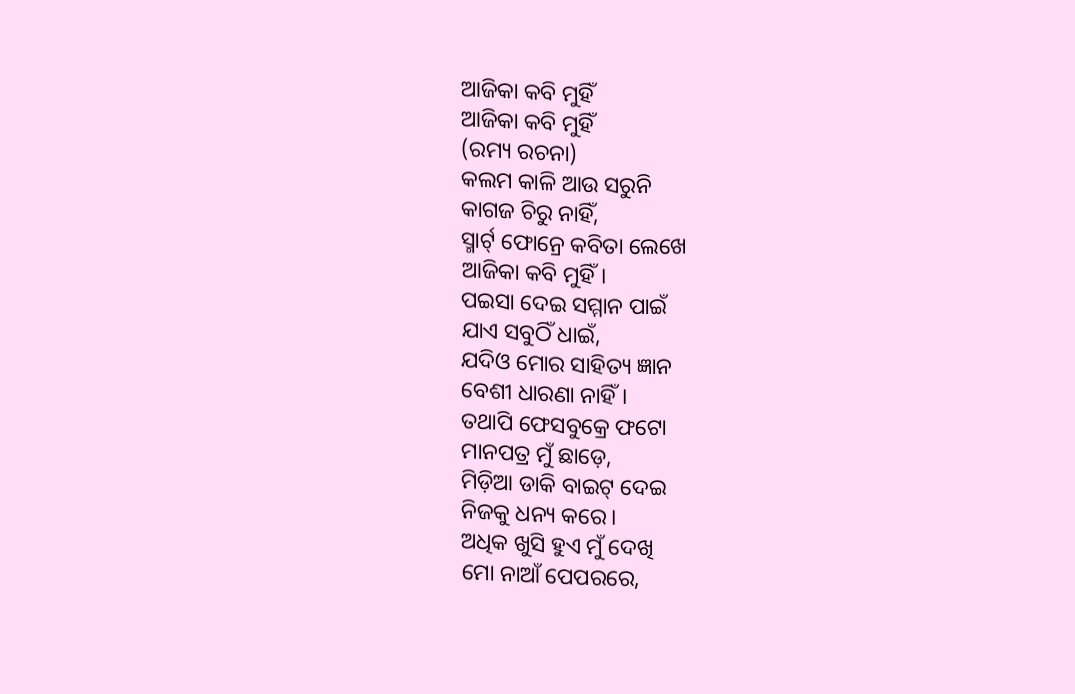ଆଜିକା କବି ମୁହିଁ
ଆଜିକା କବି ମୁହିଁ
(ରମ୍ୟ ରଚନା)
କଲମ କାଳି ଆଉ ସରୁନି
କାଗଜ ଚିରୁ ନାହିଁ,
ସ୍ମାର୍ଟ୍ ଫୋନ୍ରେ କବିତା ଲେଖେ
ଆଜିକା କବି ମୁହିଁ।
ପଇସା ଦେଇ ସମ୍ମାନ ପାଇଁ
ଯାଏ ସବୁଠିଁ ଧାଇଁ,
ଯଦିଓ ମୋର ସାହିତ୍ୟ ଜ୍ଞାନ
ବେଶୀ ଧାରଣା ନାହିଁ।
ତଥାପି ଫେସବୁକ୍ରେ ଫଟୋ
ମାନପତ୍ର ମୁଁ ଛାଡ଼େ,
ମିଡ଼ିଆ ଡାକି ବାଇଟ୍ ଦେଇ
ନିଜକୁ ଧନ୍ୟ କରେ।
ଅଧିକ ଖୁସି ହୁଏ ମୁଁ ଦେଖି
ମୋ ନାଆଁ ପେପରରେ,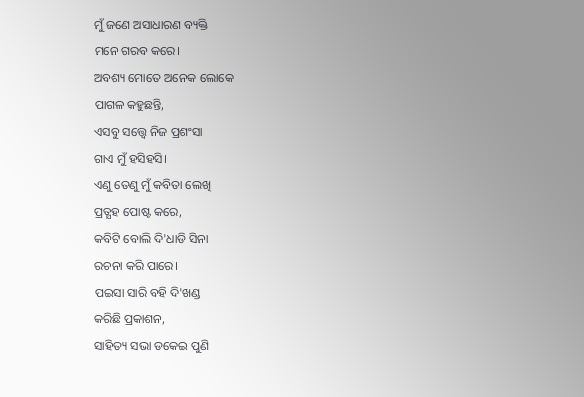ମୁଁ ଜଣେ ଅସାଧାରଣ ବ୍ୟକ୍ତି
ମନେ ଗରବ କରେ।
ଅବଶ୍ୟ ମୋତେ ଅନେକ ଲୋକେ
ପାଗଳ କହୁଛନ୍ତି,
ଏସବୁ ସତ୍ତ୍ୱେ ନିଜ ପ୍ରଶଂସା
ଗାଏ ମୁଁ ହସିହସି।
ଏଣୁ ତେଣୁ ମୁଁ କବିତା ଲେଖି
ପ୍ରତ୍ଯହ ପୋଷ୍ଟ କରେ,
କବିଟି ବୋଲି ଦି'ଧାଡି ସିନା
ରଚନା କରି ପାରେ।
ପଇସା ସାରି ବହି ଦି'ଖଣ୍ଡ
କରିଛି ପ୍ରକାଶନ,
ସାହିତ୍ୟ ସଭା ଡକେଇ ପୁଣି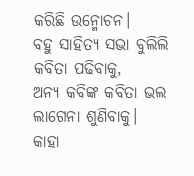କରିଛି ଉନ୍ମୋଚନ।
ବହୁ ସାହିତ୍ୟ ସଭା ବୁଲିଲି
କବିତା ପଢିବାକୁ,
ଅନ୍ଯ କବିଙ୍କ କବିତା ଭଲ
ଲାଗେନା ଶୁଣିବାକୁ।
କାହା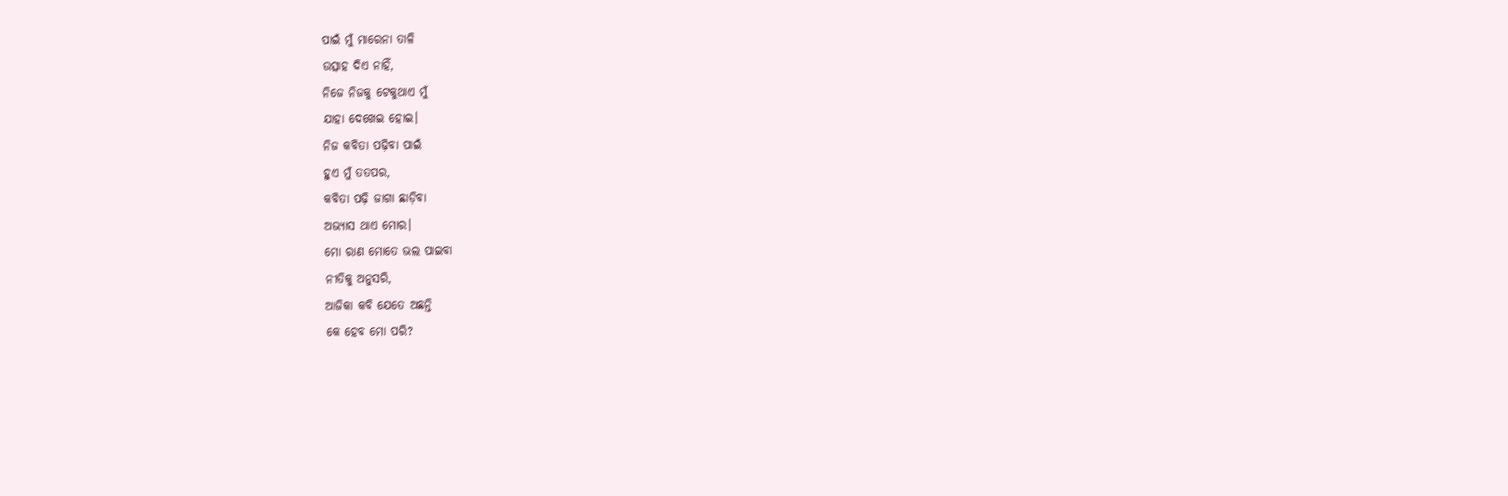ପାଇଁ ମୁଁ ମାରେନା ତାଳି
ଉତ୍ସାହ ଦିଏ ନାହିଁ,
ନିଜେ ନିଜକୁ ଟେକୁଥାଏ ମୁଁ
ଯାହା ଦେଖେଇ ହୋଇ।
ନିଜ କବିତା ପଢ଼ିବା ପାଇଁ
ହୁଏ ମୁଁ ତତପର,
କବିତା ପଢ଼ି ଜାଗା ଛାଡ଼ିବା
ଅଭ୍ୟାସ ଥାଏ ମୋର।
ମୋ ରାଣ ମୋତେ ଭଲ ପାଇବା
ନୀତିକୁ ଅନୁସରି,
ଆଜିକା କବି ଯେତେ ଅଛନ୍ତି
କେ ହେବ ମୋ ପରି?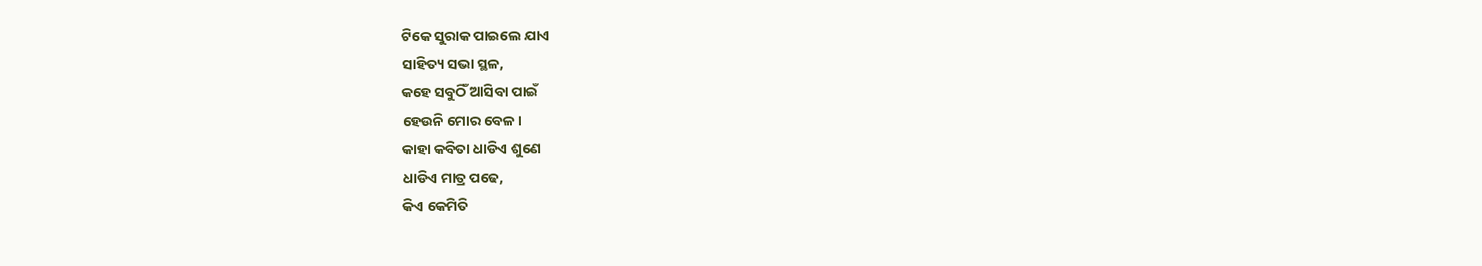ଟିକେ ସୁରାକ ପାଇଲେ ଯାଏ
ସାହିତ୍ୟ ସଭା ସ୍ଥଳ,
କହେ ସବୁଠିଁ ଆସିବା ପାଇଁ
ହେଉନି ମୋର ବେଳ।
କାହା କବିତା ଧାଡିଏ ଶୁଣେ
ଧାଡିଏ ମାତ୍ର ପଢେ,
କିଏ କେମିତି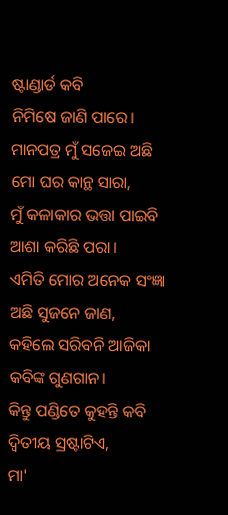ଷ୍ଟାଣ୍ଡାର୍ଡ କବି
ନିମିଷେ ଜାଣି ପାରେ।
ମାନପତ୍ର ମୁଁ ସଜେଇ ଅଛି
ମୋ ଘର କାନ୍ଥ ସାରା,
ମୁଁ କଳାକାର ଭତ୍ତା ପାଇବି
ଆଶା କରିଛି ପରା।
ଏମିତି ମୋର ଅନେକ ସଂଜ୍ଞା
ଅଛି ସୁଜନେ ଜାଣ,
କହିଲେ ସରିବନି ଆଜିକା
କବିଙ୍କ ଗୁଣଗାନ।
କିନ୍ତୁ ପଣ୍ଡିତେ କୁହନ୍ତି କବି
ଦ୍ଵିତୀୟ ସ୍ରଷ୍ଟାଟିଏ,
ମା'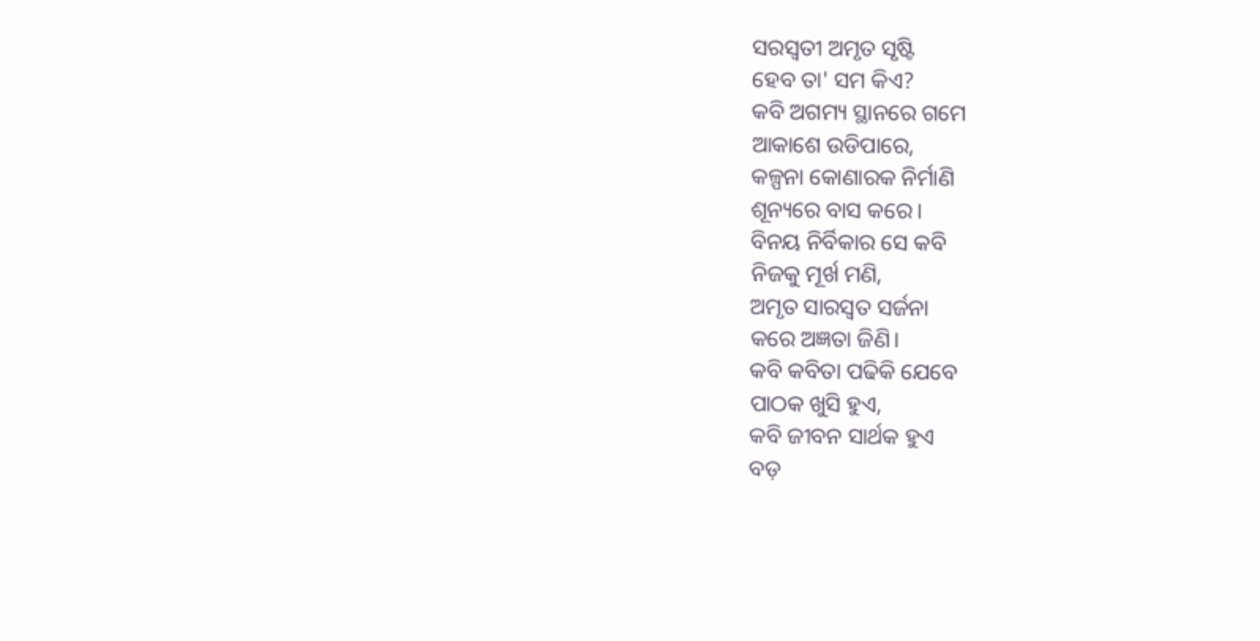ସରସ୍ଵତୀ ଅମୃତ ସୃଷ୍ଟି
ହେବ ତା' ସମ କିଏ?
କବି ଅଗମ୍ୟ ସ୍ଥାନରେ ଗମେ
ଆକାଶେ ଉଡିପାରେ,
କଳ୍ପନା କୋଣାରକ ନିର୍ମାଣି
ଶୂନ୍ୟରେ ବାସ କରେ।
ବିନୟ ନିର୍ବିକାର ସେ କବି
ନିଜକୁ ମୂର୍ଖ ମଣି,
ଅମୃତ ସାରସ୍ଵତ ସର୍ଜନା
କରେ ଅଜ୍ଞତା ଜିଣି।
କବି କବିତା ପଢିକି ଯେବେ
ପାଠକ ଖୁସି ହୁଏ,
କବି ଜୀବନ ସାର୍ଥକ ହୁଏ
ବଡ଼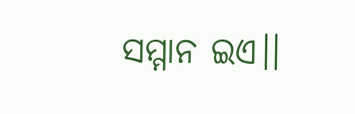ସମ୍ମାନ ଇଏ।।